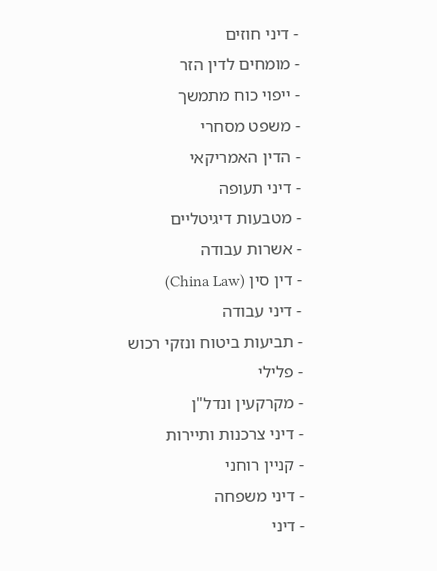- דיני חוזים
- מומחים לדין הזר
- ייפוי כוח מתמשך
- משפט מסחרי
- הדין האמריקאי
- דיני תעופה
- מטבעות דיגיטליים
- אשרות עבודה
- דין סין (China Law)
- דיני עבודה
- תביעות ביטוח ונזקי רכוש
- פלילי
- מקרקעין ונדל"ן
- דיני צרכנות ותיירות
- קניין רוחני
- דיני משפחה
- דיני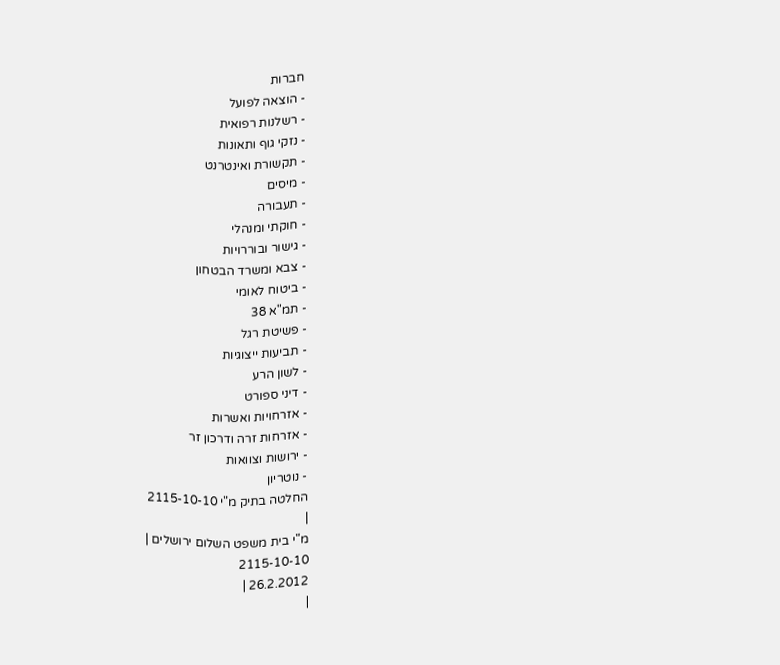חברות
- הוצאה לפועל
- רשלנות רפואית
- נזקי גוף ותאונות
- תקשורת ואינטרנט
- מיסים
- תעבורה
- חוקתי ומנהלי
- גישור ובוררויות
- צבא ומשרד הבטחון
- ביטוח לאומי
- תמ"א 38
- פשיטת רגל
- תביעות ייצוגיות
- לשון הרע
- דיני ספורט
- אזרחויות ואשרות
- אזרחות זרה ודרכון זר
- ירושות וצוואות
- נוטריון
החלטה בתיק מ"י 2115-10-10
|
מ"י בית משפט השלום ירושלים |
2115-10-10
26.2.2012 |
|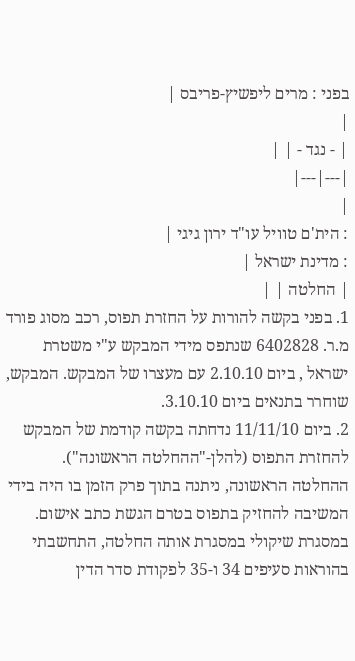בפני : מרים ליפשיץ-פריבס |
|
| - נגד - | |
|---|---|
|
: הית'ם טוויל עו"ד ירון גיגי |
: מדינת ישראל |
| החלטה | |
1. בפני בקשה להורות על החזרת תפוס, רכב מסוג פורד מ.ר. 6402828 שנתפס מידי המבקש ע"י משטרת ישראל , ביום 2.10.10 עם מעצרו של המבקש. המבקש, שוחרר בתנאים ביום 3.10.10.
2. ביום 11/11/10 נדחתה בקשה קודמת של המבקש להחזרת התפוס (להלן-"ההחלטה הראשונה"). ההחלטה הראשונה, ניתנה בתוך פרק הזמן בו היה בידי המשיבה להחזיק בתפוס בטרם הגשת כתב אישום. במסגרת שיקולי במסגרת אותה החלטה, התחשבתי בהוראות סעיפים 34 ו-35 לפקודת סדר הדין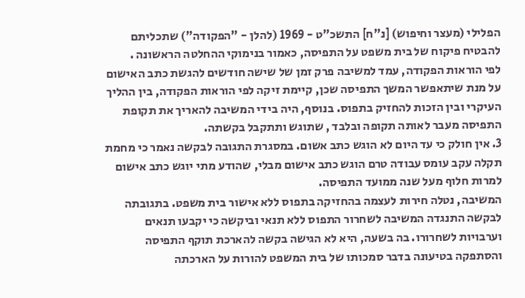הפלילי (מעצר וחיפוש) [נ"ח] התשכ"ט - 1969 (להלן - "הפקודה") שתכליתם להבטיח פיקוח של בית משפט על התפיסה, כאמור בנימוקי ההחלטה הראשונה .
לפי הוראות הפקודה, עמד למשיבה פרק זמן של שישה חודשים להגשת כתב האישום על מנת שיתאפשר המשך התפיסה שכן, קיימת זיקה לפי הוראות הפקודה, בין ההליך העיקרי ובין הזכות להחזיק בתפוס. בנוסף, היה בידי המשיבה להאריך את תקופת התפיסה מעבר לאותה תקופה ובלבד , שתוגש ותתקבל בקשתה.
3. אין חולק כי עד היום לא הוגש כתב אשום. במסגרת התגובה לבקשה נאמר כי מחמת תקלה עקב עומס עבודה טרם הוגש כתב אישום מבלי, שהודע מתי יוגש כתב אישום למרות חלוף מעל שנה ממועד התפיסה.
המשיבה, נטלה חירות לעצמה בהחזיקה בתפוס ללא אישור בית משפט. בתגובתה לבקשה התנגדה המשיבה לשחרור התפוס ללא תנאי וביקשה כי יקבעו תנאים וערבויות לשחרורו. בה בשעה, היא לא הגישה בקשה להארכת תוקף התפיסה והסתפקה בטיעונה בדבר סמכותו של בית המשפט להורות על הארכתה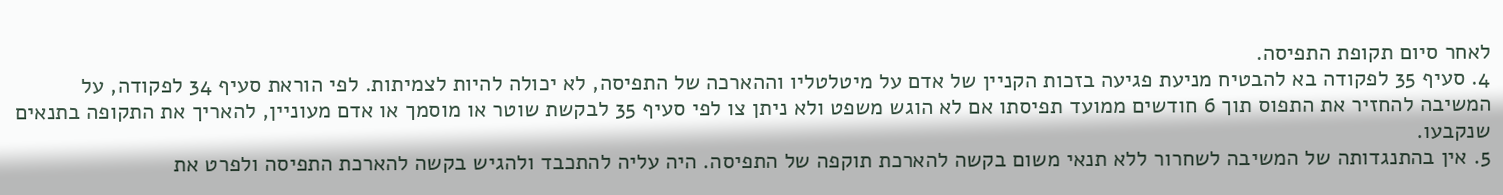לאחר סיום תקופת התפיסה.
4. סעיף 35 לפקודה בא להבטיח מניעת פגיעה בזכות הקניין של אדם על מיטלטליו וההארכה של התפיסה, לא יכולה להיות לצמיתות. לפי הוראת סעיף 34 לפקודה, על המשיבה להחזיר את התפוס תוך 6 חודשים ממועד תפיסתו אם לא הוגש משפט ולא ניתן צו לפי סעיף 35 לבקשת שוטר או מוסמך או אדם מעוניין, להאריך את התקופה בתנאים שנקבעו.
5. אין בהתנגדותה של המשיבה לשחרור ללא תנאי משום בקשה להארכת תוקפה של התפיסה. היה עליה להתכבד ולהגיש בקשה להארכת התפיסה ולפרט את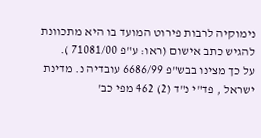נימוקיה לרבות פירוט המועד בו היא מתכוונת להגיש כתב אישום (ראו: ע"פ 71081/00 ).
על כך מצינו בבש"פ 6686/99 עובדיה נ. מדינת ישראל , פד"י נ"ד (2) 462 מפי כב'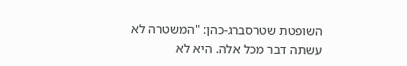השופטת שטרסברג-כהן: "המשטרה לא עשתה דבר מכל אלה. היא לא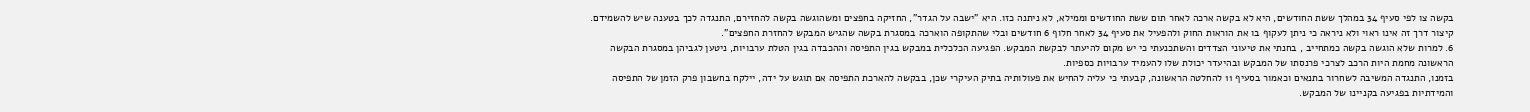בקשה צו לפי סעיף 34 במהלך ששת החודשים, היא לא בקשה ארכה לאחר תום ששת החודשים וממילא, לא ניתנה כזו. היא "ישבה על הגדר", החזיקה בחפצים ומשהוגשה בקשה להחזירם, התנגדה לכך בטענה שיש להשמידם. קיצור דרך זה אינו ראוי ולא ניראה כי ניתן לעקוף בו את הוראות החוק ולהפעיל את סעיף 34 לאחר חלוף 6 חודשים ובלי שהתקופה הוארכה במסגרת בקשה שהגיש המבקש להחזרת החפצים".
6. למרות שלא הוגשה בקשה כמתחייב , בחנתי את טיעוני הצדדים והשתכנעתי כי יש מקום להיעתר לבקשת המבקש. הפגיעה הכלכלית במבקש בגין התפיסה וההכבדה בגין הטלת ערבויות, ניטען לגביהן במסגרת הבקשה הראשונה מחמת היות הרכב לצרכי פרנסתו של המבקש ובהיעדר יכולת שלו להעמיד ערבויות כספיות.
בזמנו, התנגדה המשיבה לשחרור בתנאים וכאמור בסעיף 11 להחלטה הראשונה, קבעתי כי עליה להחיש את פעולותיה בתיק העיקרי שכן, בבקשה להארכת התפיסה אם תוגש על ידה, יילקח בחשבון פרק הזמן של התפיסה והמידתיות בפגיעה בקניינו של המבקש.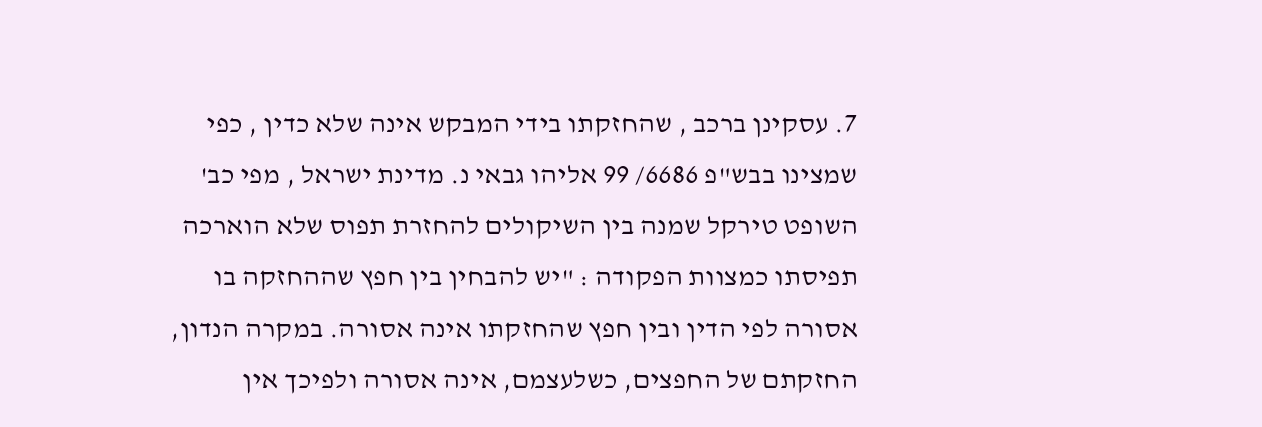7. עסקינן ברכב , שהחזקתו בידי המבקש אינה שלא כדין , כפי שמצינו בבש"פ 6686/ 99 אליהו גבאי נ. מדינת ישראל , מפי כב' השופט טירקל שמנה בין השיקולים להחזרת תפוס שלא הוארכה תפיסתו כמצוות הפקודה : "יש להבחין בין חפץ שההחזקה בו אסורה לפי הדין ובין חפץ שהחזקתו אינה אסורה. במקרה הנדון, החזקתם של החפצים, כשלעצמם, אינה אסורה ולפיכך אין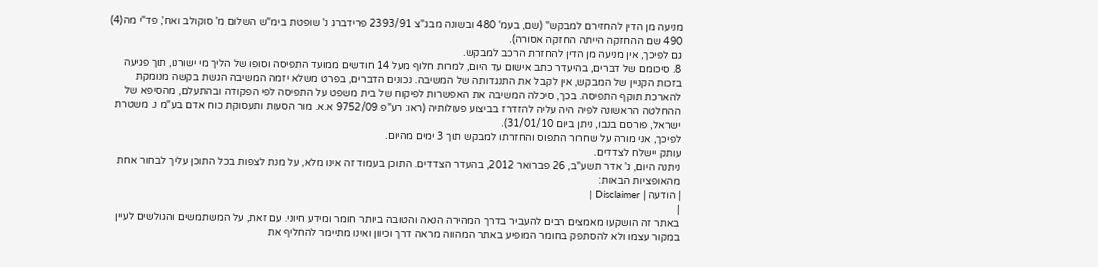מניעה מן הדין להחזירם למבקש" (שם, בעמ' 480 ובשונה מבג"צ 2393/91 פרידברג נ' שופטת בימ"ש השלום מ' סוקולב ואח', פד"י מה(4) 490 שם ההחזקה הייתה החזקה אסורה).
גם לפיכך, אין מניעה מן הדין להחזרת הרכב למבקש.
8. סיכומם של דברים, בהיעדר כתב אישום עד היום, למרות חלוף מעל 14 חודשים ממועד התפיסה וסופו של הליך מי ישורנו, תוך פגיעה בזכות הקניין של המבקש, אין לקבל את התנגדותה של המשיבה. נכונים הדברים, בפרט משלא יזמה המשיבה הגשת בקשה מנומקת להארכת תוקף התפיסה. בכך, סיכלה המשיבה את האפשרות לפיקוח של בית משפט על התפיסה לפי הפקודה ובהתעלם, מהסיפא של ההחלטה הראשונה לפיה היה עליה להזדרז בביצוע פעולותיה (ראו: רע"פ 9752/09 א.א. מור הסעות ותעסוקת כוח אדם בע"מ נ. משטרת ישראל, פורסם בנבו, ניתן ביום 31/01/10).
לפיכך, אני מורה על שחרור התפוס והחזרתו למבקש תוך 3 ימים מהיום.
עותק יישלח לצדדים.
ניתנה היום, ג' אדר תשע"ב, 26 פברואר 2012, בהעדר הצדדים. התוכן בעמוד זה אינו מלא, על מנת לצפות בכל התוכן עליך לבחור אחת מהאופציות הבאות:
| הודעה | Disclaimer |
|
באתר זה הושקעו מאמצים רבים להעביר בדרך המהירה הנאה והטובה ביותר חומר ומידע חיוני. עם זאת, על המשתמשים והגולשים לעיין במקור עצמו ולא להסתפק בחומר המופיע באתר המהווה מראה דרך וכיוון ואינו מתיימר להחליף את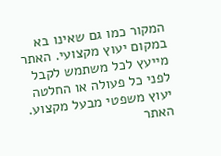המקור כמו גם שאינו בא במקום יעוץ מקצועי. האתר מייעץ לכל משתמש לקבל לפני כל פעולה או החלטה יעוץ משפטי מבעל מקצוע. האתר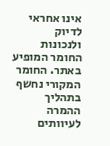אינו אחראי לדיוק ולנכונות החומר המופיע באתר. החומר המקורי נחשף בתהליך ההמרה לעיוותים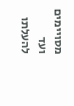מסויימים ועד להעלתו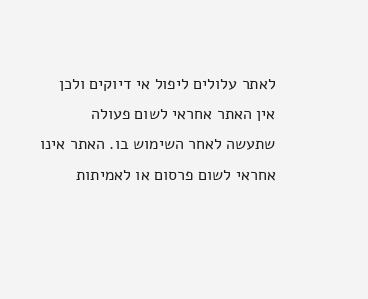לאתר עלולים ליפול אי דיוקים ולכן אין האתר אחראי לשום פעולה שתעשה לאחר השימוש בו. האתר אינו אחראי לשום פרסום או לאמיתות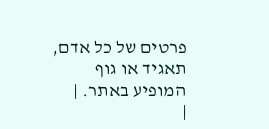פרטים של כל אדם, תאגיד או גוף המופיע באתר. |
|